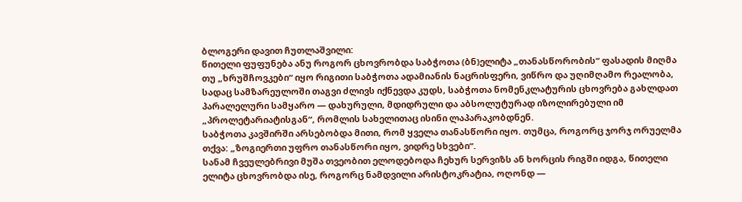ბლოგერი დავით ჩუთლაშვილი:
წითელი ფუფუნება ანუ როგორ ცხოვრობდა საბჭოთა (ბნ)ელიტა „თანასწორობის“ ფასადის მიღმა
თუ „ხრუშჩოვკები“ იყო რიგითი საბჭოთა ადამიანის ნაცრისფერი, ვიწრო და უღიმღამო რეალობა, სადაც სამზარეულოში თაგვი ძლივს იქნევდა კუდს, საბჭოთა ნომენკლატურის ცხოვრება გახლდათ პარალელური სამყარო — დახურული, მდიდრული და აბსოლუტურად იზოლირებული იმ „პროლეტარიატისგან“, რომლის სახელითაც ისინი ლაპარაკობდნენ.
საბჭოთა კავშირში არსებობდა მითი, რომ ყველა თანასწორი იყო. თუმცა, როგორც ჯორჯ ორუელმა თქვა: „ზოგიერთი უფრო თანასწორი იყო, ვიდრე სხვები“.
სანამ ჩვეულებრივი მუშა თვეობით ელოდებოდა ჩეხურ სერვიზს ან ხორცის რიგში იდგა, წითელი ელიტა ცხოვრობდა ისე, როგორც ნამდვილი არისტოკრატია, ოღონდ —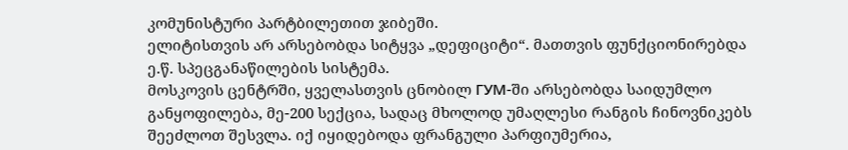კომუნისტური პარტბილეთით ჯიბეში.
ელიტისთვის არ არსებობდა სიტყვა „დეფიციტი“. მათთვის ფუნქციონირებდა ე.წ. სპეცგანაწილების სისტემა.
მოსკოვის ცენტრში, ყველასთვის ცნობილ ГУМ-ში არსებობდა საიდუმლო განყოფილება, მე-200 სექცია, სადაც მხოლოდ უმაღლესი რანგის ჩინოვნიკებს შეეძლოთ შესვლა. იქ იყიდებოდა ფრანგული პარფიუმერია,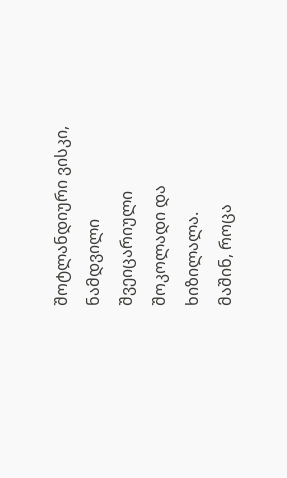შოტლანდიური ვისკი, ნამდვილი შვეიცარიული შოკოლადი და ხიზილალა.
მაშინ, როცა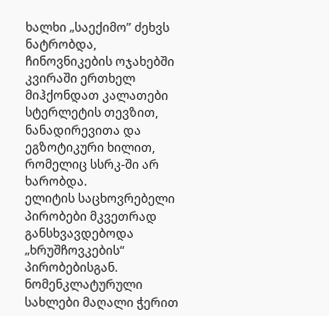ხალხი „საექიმო” ძეხვს ნატრობდა, ჩინოვნიკების ოჯახებში კვირაში ერთხელ მიჰქონდათ კალათები სტერლეტის თევზით, ნანადირევითა და ეგზოტიკური ხილით, რომელიც სსრკ-ში არ ხარობდა.
ელიტის საცხოვრებელი პირობები მკვეთრად განსხვავდებოდა „ხრუშჩოვკების“ პირობებისგან.
ნომენკლატურული სახლები მაღალი ჭერით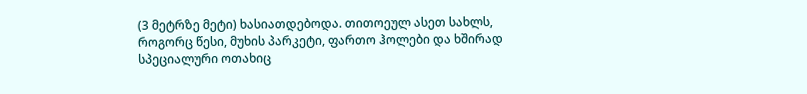(3 მეტრზე მეტი) ხასიათდებოდა. თითოეულ ასეთ სახლს, როგორც წესი, მუხის პარკეტი, ფართო ჰოლები და ხშირად სპეციალური ოთახიც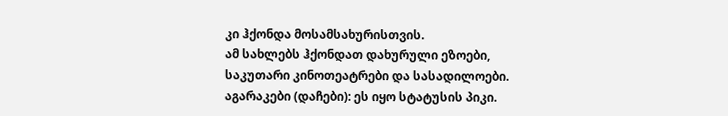კი ჰქონდა მოსამსახურისთვის.
ამ სახლებს ჰქონდათ დახურული ეზოები, საკუთარი კინოთეატრები და სასადილოები.
აგარაკები (დაჩები): ეს იყო სტატუსის პიკი.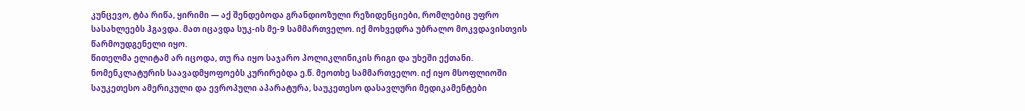კუნცევო, ტბა რიწა, ყირიმი — აქ შენდებოდა გრანდიოზული რეზიდენციები, რომლებიც უფრო სასახლეებს ჰგავდა. მათ იცავდა სუკ-ის მე-9 სამმართველო. იქ მოხვედრა უბრალო მოკვდავისთვის წარმოუდგენელი იყო.
წითელმა ელიტამ არ იცოდა, თუ რა იყო საჯარო პოლიკლინიკის რიგი და უხეში ექთანი.
ნომენკლატურის საავადმყოფოებს კურირებდა ე.წ. მეოთხე სამმართველო. იქ იყო მსოფლიოში საუკეთესო ამერიკული და ევროპული აპარატურა, საუკეთესო დასავლური მედიკამენტები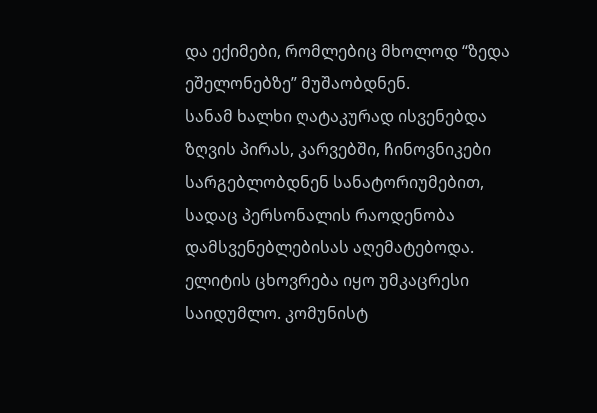და ექიმები, რომლებიც მხოლოდ “ზედა ეშელონებზე” მუშაობდნენ.
სანამ ხალხი ღატაკურად ისვენებდა ზღვის პირას, კარვებში, ჩინოვნიკები სარგებლობდნენ სანატორიუმებით, სადაც პერსონალის რაოდენობა დამსვენებლებისას აღემატებოდა.
ელიტის ცხოვრება იყო უმკაცრესი საიდუმლო. კომუნისტ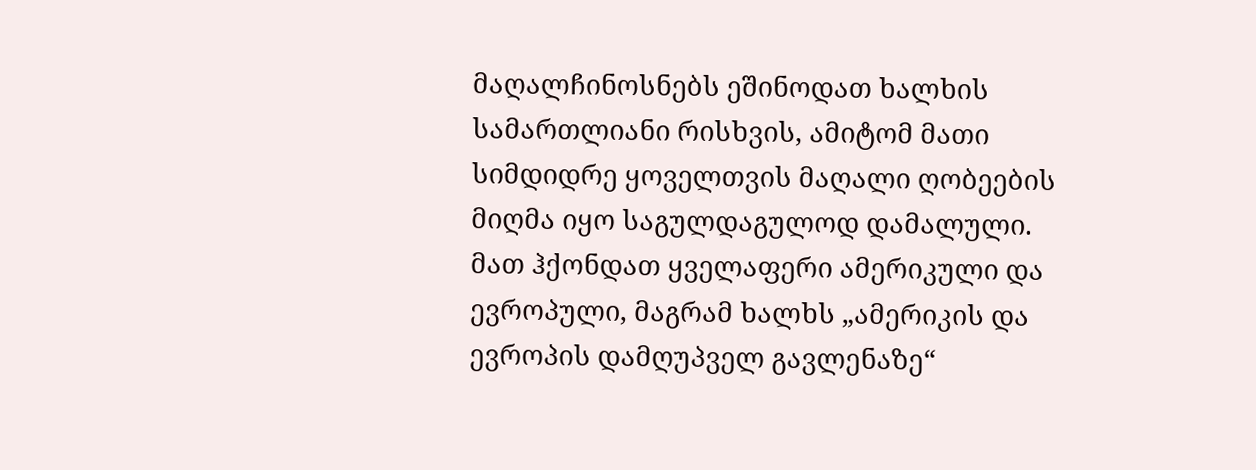მაღალჩინოსნებს ეშინოდათ ხალხის სამართლიანი რისხვის, ამიტომ მათი სიმდიდრე ყოველთვის მაღალი ღობეების მიღმა იყო საგულდაგულოდ დამალული.
მათ ჰქონდათ ყველაფერი ამერიკული და ევროპული, მაგრამ ხალხს „ამერიკის და ევროპის დამღუპველ გავლენაზე“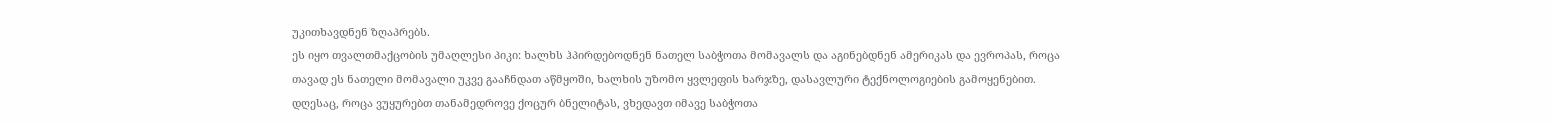უკითხავდნენ ზღაპრებს.
ეს იყო თვალთმაქცობის უმაღლესი პიკი: ხალხს ჰპირდებოდნენ ნათელ საბჭოთა მომავალს და აგინებდნენ ამერიკას და ევროპას, როცა თავად ეს ნათელი მომავალი უკვე გააჩნდათ აწმყოში, ხალხის უზომო ყვლეფის ხარჯზე, დასავლური ტექნოლოგიების გამოყენებით.
დღესაც, როცა ვუყურებთ თანამედროვე ქოცურ ბნელიტას, ვხედავთ იმავე საბჭოთა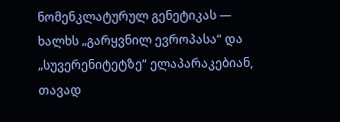ნომენკლატურულ გენეტიკას — ხალხს „გარყვნილ ევროპასა“ და „სუვერენიტეტზე“ ელაპარაკებიან, თავად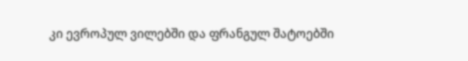კი ევროპულ ვილებში და ფრანგულ შატოებში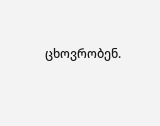ცხოვრობენ.